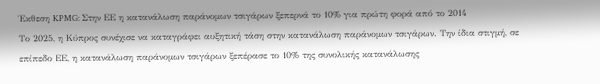Έκθεση KPMG: Στην ΕΕ η κατανάλωση παράνομων τσιγάρων ξεπερνά το 10% για πρώτη φορά από το 2014
Το 2025, η Κύπρος συνέχισε να καταγράφει αυξητική τάση στην κατανάλωση παράνομων τσιγάρων. Την ίδια στιγμή, σε επίπεδο ΕΕ, η κατανάλωση παράνομων τσιγάρων ξεπέρασε το 10% της συνολικής κατανάλωσης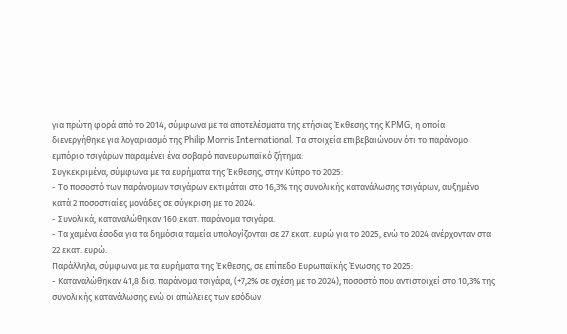για πρώτη φορά από το 2014, σύμφωνα με τα αποτελέσματα της ετήσιας Έκθεσης της KPMG, η οποία διενεργήθηκε για λογαριασμό της Philip Morris International. Τα στοιχεία επιβεβαιώνουν ότι το παράνομο εμπόριο τσιγάρων παραμένει ένα σοβαρό πανευρωπαϊκό ζήτημα.
Συγκεκριμένα, σύμφωνα με τα ευρήματα της Έκθεσης, στην Κύπρο το 2025:
- Το ποσοστό των παράνομων τσιγάρων εκτιμάται στο 16,3% της συνολικής κατανάλωσης τσιγάρων, αυξημένο κατά 2 ποσοστιαίες μονάδες σε σύγκριση με το 2024.
- Συνολικά, καταναλώθηκαν 160 εκατ. παράνομα τσιγάρα.
- Τα χαμένα έσοδα για τα δημόσια ταμεία υπολογίζονται σε 27 εκατ. ευρώ για το 2025, ενώ το 2024 ανέρχονταν στα 22 εκατ. ευρώ.
Παράλληλα, σύμφωνα με τα ευρήματα της Έκθεσης, σε επίπεδο Ευρωπαϊκής Ένωσης το 2025:
- Καταναλώθηκαν 41,8 δισ. παράνομα τσιγάρα, (+7,2% σε σχέση με το 2024), ποσοστό που αντιστοιχεί στο 10,3% της συνολικής κατανάλωσης ενώ οι απώλειες των εσόδων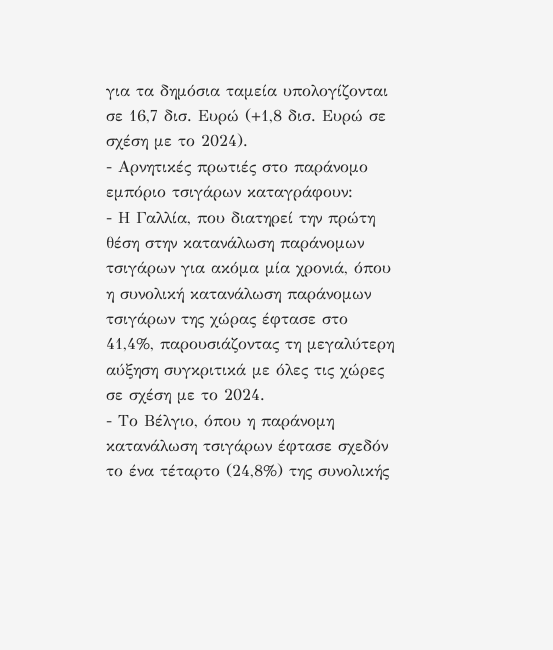για τα δημόσια ταμεία υπολογίζονται σε 16,7 δισ. Ευρώ (+1,8 δισ. Ευρώ σε σχέση με το 2024).
- Αρνητικές πρωτιές στο παράνομο εμπόριο τσιγάρων καταγράφουν:
- Η Γαλλία, που διατηρεί την πρώτη θέση στην κατανάλωση παράνομων τσιγάρων για ακόμα μία χρονιά, όπου η συνολική κατανάλωση παράνομων τσιγάρων της χώρας έφτασε στο 41,4%, παρουσιάζοντας τη μεγαλύτερη αύξηση συγκριτικά με όλες τις χώρες σε σχέση με το 2024.
- Το Βέλγιο, όπου η παράνομη κατανάλωση τσιγάρων έφτασε σχεδόν το ένα τέταρτο (24,8%) της συνολικής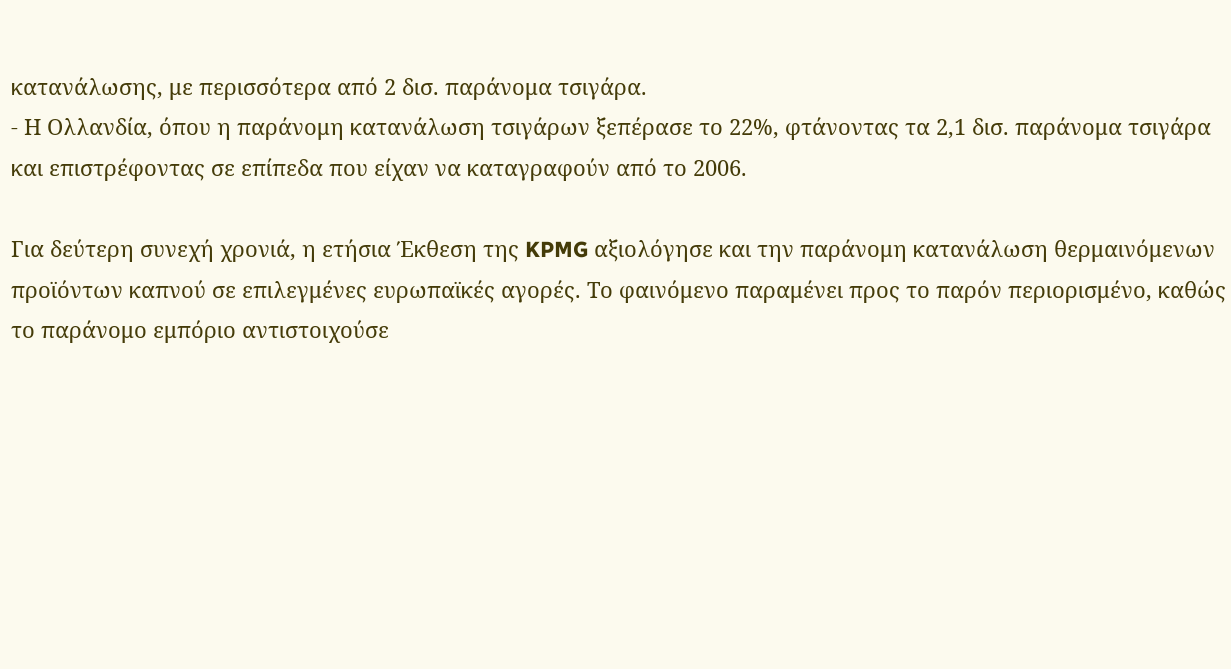κατανάλωσης, με περισσότερα από 2 δισ. παράνομα τσιγάρα.
- Η Ολλανδία, όπου η παράνομη κατανάλωση τσιγάρων ξεπέρασε το 22%, φτάνοντας τα 2,1 δισ. παράνομα τσιγάρα και επιστρέφοντας σε επίπεδα που είχαν να καταγραφούν από το 2006.

Για δεύτερη συνεχή χρονιά, η ετήσια Έκθεση της KPMG αξιολόγησε και την παράνομη κατανάλωση θερμαινόμενων προϊόντων καπνού σε επιλεγμένες ευρωπαϊκές αγορές. Το φαινόμενο παραμένει προς το παρόν περιορισμένο, καθώς το παράνομο εμπόριο αντιστοιχούσε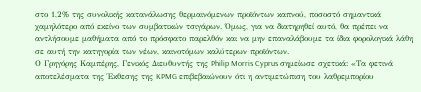στο 1,2% της συνολικής κατανάλωσης θερμαινόμενων προϊόντων καπνού, ποσοστό σημαντικά χαμηλότερο από εκείνο των συμβατικών τσιγάρων. Όμως, για να διατηρηθεί αυτό, θα πρέπει να αντλήσουμε μαθήματα από το πρόσφατο παρελθόν και να μην επαναλάβουμε τα ίδια φορολογικά λάθη σε αυτή την κατηγορία των νέων, καινοτόμων καλύτερων προϊόντων.
Ο Γρηγόρης Καμπέρης, Γενικός Διευθυντής της Philip Morris Cyprus σημείωσε σχετικά: «Τα φετινά αποτελέσματα της Έκθεσης της KPMG επιβεβαιώνουν ότι η αντιμετώπιση του λαθρεμπορίου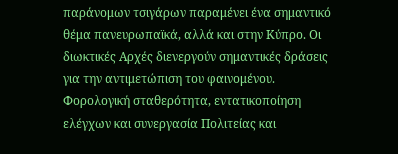παράνομων τσιγάρων παραμένει ένα σημαντικό θέμα πανευρωπαϊκά, αλλά και στην Κύπρο. Οι διωκτικές Αρχές διενεργούν σημαντικές δράσεις για την αντιμετώπιση του φαινομένου. Φορολογική σταθερότητα, εντατικοποίηση ελέγχων και συνεργασία Πολιτείας και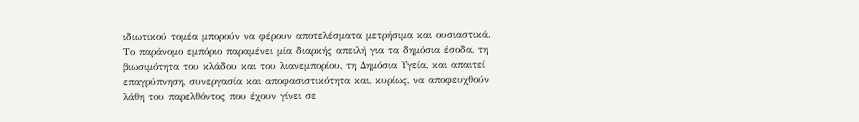ιδιωτικού τομέα μπορούν να φέρουν αποτελέσματα μετρήσιμα και ουσιαστικά. Το παράνομο εμπόριο παραμένει μία διαρκής απειλή για τα δημόσια έσοδα, τη βιωσιμότητα του κλάδου και του λιανεμπορίου, τη Δημόσια Υγεία, και απαιτεί επαγρύπνηση, συνεργασία και αποφασιστικότητα και, κυρίως, να αποφευχθούν λάθη του παρελθόντος που έχουν γίνει σε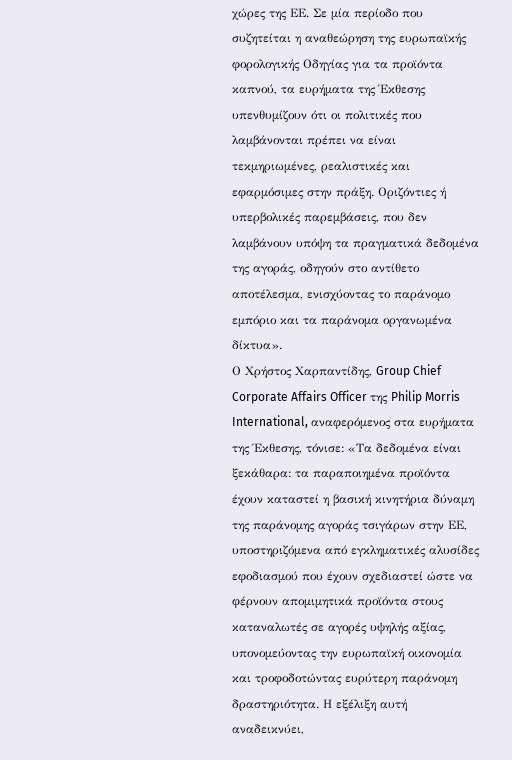χώρες της ΕΕ. Σε μία περίοδο που συζητείται η αναθεώρηση της ευρωπαϊκής φορολογικής Οδηγίας για τα προϊόντα καπνού, τα ευρήματα της Έκθεσης υπενθυμίζουν ότι οι πολιτικές που λαμβάνονται πρέπει να είναι τεκμηριωμένες, ρεαλιστικές και εφαρμόσιμες στην πράξη. Οριζόντιες ή υπερβολικές παρεμβάσεις, που δεν λαμβάνουν υπόψη τα πραγματικά δεδομένα της αγοράς, οδηγούν στο αντίθετο αποτέλεσμα, ενισχύοντας το παράνομο εμπόριο και τα παράνομα οργανωμένα δίκτυα».
Ο Χρήστος Χαρπαντίδης, Group Chief Corporate Affairs Officer της Philip Morris International, αναφερόμενος στα ευρήματα της Έκθεσης, τόνισε: «Τα δεδομένα είναι ξεκάθαρα: τα παραποιημένα προϊόντα έχουν καταστεί η βασική κινητήρια δύναμη της παράνομης αγοράς τσιγάρων στην ΕΕ, υποστηριζόμενα από εγκληματικές αλυσίδες εφοδιασμού που έχουν σχεδιαστεί ώστε να φέρνουν απομιμητικά προϊόντα στους καταναλωτές σε αγορές υψηλής αξίας, υπονομεύοντας την ευρωπαϊκή οικονομία και τροφοδοτώντας ευρύτερη παράνομη δραστηριότητα. Η εξέλιξη αυτή αναδεικνύει,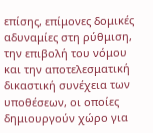επίσης, επίμονες δομικές αδυναμίες στη ρύθμιση, την επιβολή του νόμου και την αποτελεσματική δικαστική συνέχεια των υποθέσεων, οι οποίες δημιουργούν χώρο για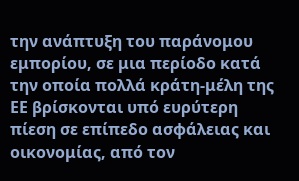την ανάπτυξη του παράνομου εμπορίου, σε μια περίοδο κατά την οποία πολλά κράτη-μέλη της ΕΕ βρίσκονται υπό ευρύτερη πίεση σε επίπεδο ασφάλειας και οικονομίας, από τον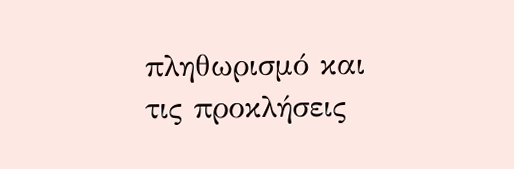πληθωρισμό και τις προκλήσεις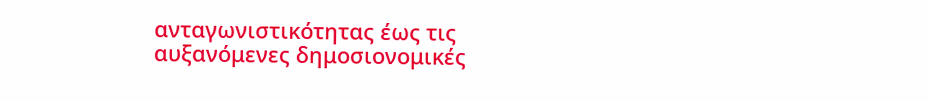ανταγωνιστικότητας έως τις αυξανόμενες δημοσιονομικές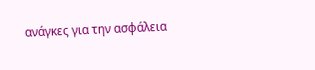ανάγκες για την ασφάλεια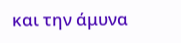και την άμυνα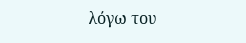λόγω του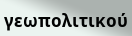γεωπολιτικού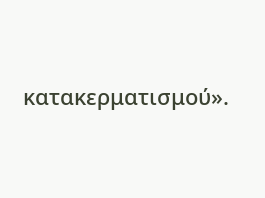κατακερματισμού».